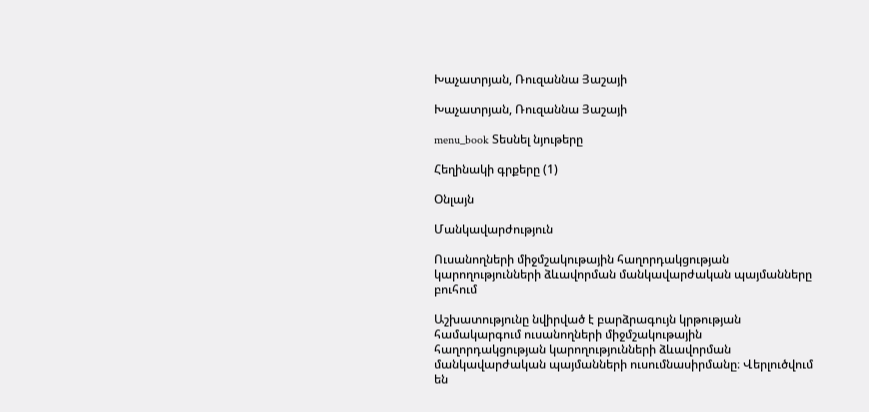Խաչատրյան, Ռուզաննա Յաշայի

Խաչատրյան, Ռուզաննա Յաշայի

menu_book Տեսնել նյութերը

Հեղինակի գրքերը (1)

Օնլայն

Մանկավարժություն

Ուսանողների միջմշակութային հաղորդակցության կարողությունների ձևավորման մանկավարժական պայմանները բուհում

Աշխատությունը նվիրված է բարձրագույն կրթության համակարգում ուսանողների միջմշակութային հաղորդակցության կարողությունների ձևավորման մանկավարժական պայմանների ուսումնասիրմանը։ Վերլուծվում են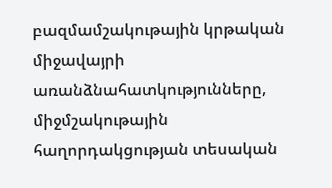բազմամշակութային կրթական միջավայրի առանձնահատկությունները, միջմշակութային հաղորդակցության տեսական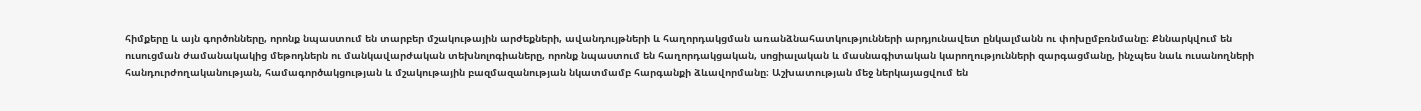հիմքերը և այն գործոնները, որոնք նպաստում են տարբեր մշակութային արժեքների, ավանդույթների և հաղորդակցման առանձնահատկությունների արդյունավետ ընկալմանն ու փոխըմբռնմանը։ Քննարկվում են ուսուցման ժամանակակից մեթոդներն ու մանկավարժական տեխնոլոգիաները, որոնք նպաստում են հաղորդակցական, սոցիալական և մասնագիտական կարողությունների զարգացմանը, ինչպես նաև ուսանողների հանդուրժողականության, համագործակցության և մշակութային բազմազանության նկատմամբ հարգանքի ձևավորմանը։ Աշխատության մեջ ներկայացվում են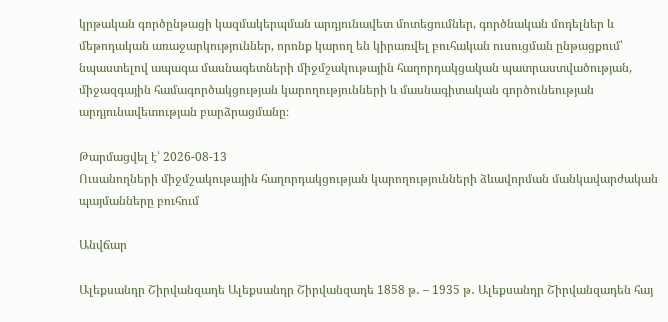կրթական գործընթացի կազմակերպման արդյունավետ մոտեցումներ, գործնական մոդելներ և մեթոդական առաջարկություններ, որոնք կարող են կիրառվել բուհական ուսուցման ընթացքում՝ նպաստելով ապագա մասնագետների միջմշակութային հաղորդակցական պատրաստվածության, միջազգային համագործակցության կարողությունների և մասնագիտական գործունեության արդյունավետության բարձրացմանը։

Թարմացվել է՝ 2026-08-13
Ուսանողների միջմշակութային հաղորդակցության կարողությունների ձևավորման մանկավարժական պայմանները բուհում

Անվճար

Ալեքսանդր Շիրվանզադե Ալեքսանդր Շիրվանզադե 1858 թ․ – 1935 թ․ Ալեքսանդր Շիրվանզադեն հայ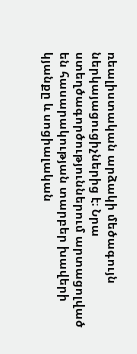ռեալիստական արձակի մեծագույն ներկայացուցիչներից է։ Նրա ստեղծագործություններում արտացոլված են հասարակության տարբեր խավերի կյանքը և սոցիալական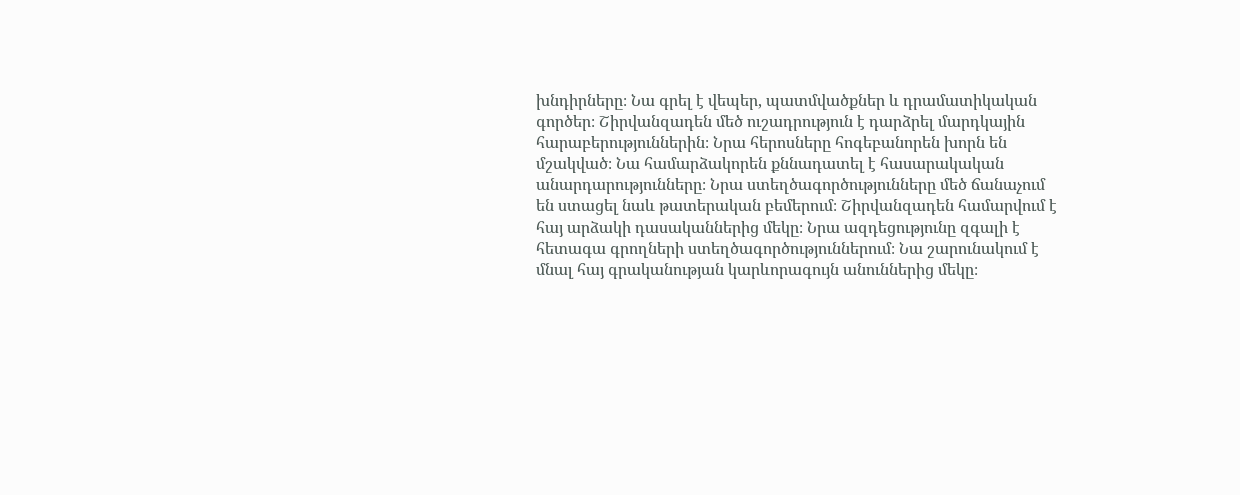խնդիրները։ Նա գրել է վեպեր, պատմվածքներ և դրամատիկական գործեր։ Շիրվանզադեն մեծ ուշադրություն է դարձրել մարդկային հարաբերություններին։ Նրա հերոսները հոգեբանորեն խորն են մշակված։ Նա համարձակորեն քննադատել է հասարակական անարդարությունները։ Նրա ստեղծագործությունները մեծ ճանաչում են ստացել նաև թատերական բեմերում։ Շիրվանզադեն համարվում է հայ արձակի դասականներից մեկը։ Նրա ազդեցությունը զգալի է հետագա գրողների ստեղծագործություններում։ Նա շարունակում է մնալ հայ գրականության կարևորագույն անուններից մեկը։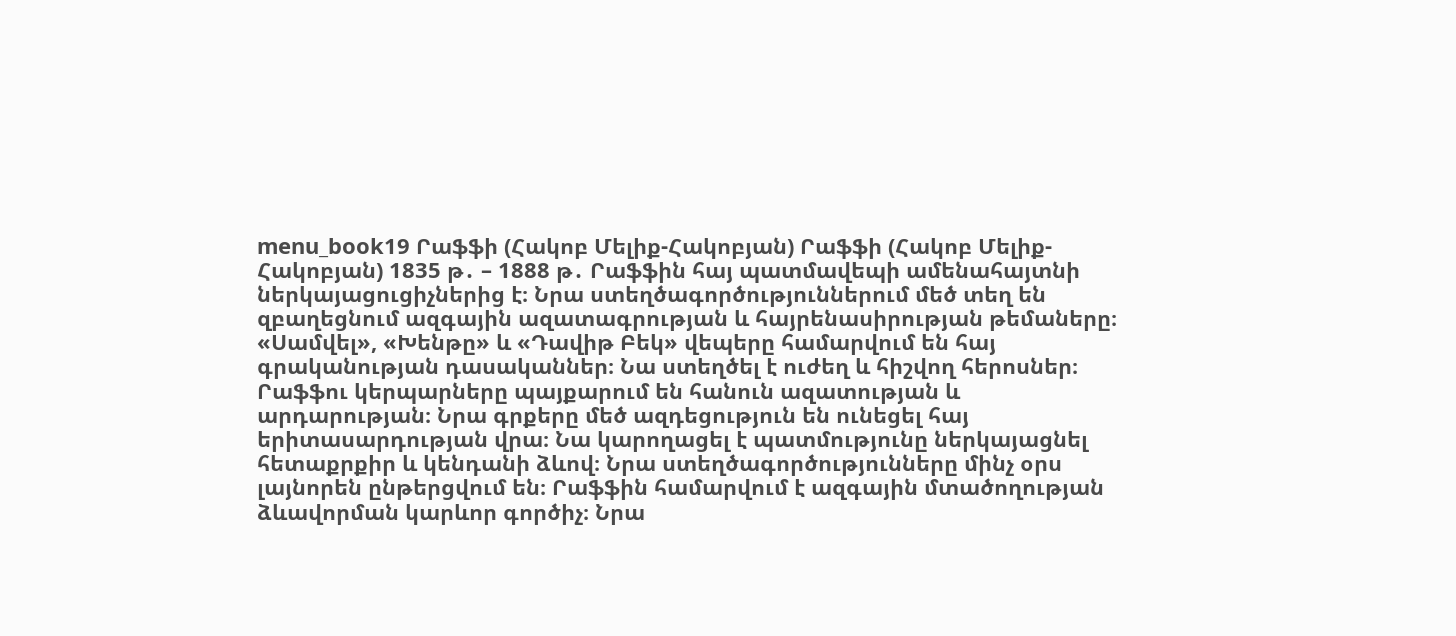menu_book19 Րաֆֆի (Հակոբ Մելիք-Հակոբյան) Րաֆֆի (Հակոբ Մելիք-Հակոբյան) 1835 թ․ – 1888 թ․ Րաֆֆին հայ պատմավեպի ամենահայտնի ներկայացուցիչներից է։ Նրա ստեղծագործություններում մեծ տեղ են զբաղեցնում ազգային ազատագրության և հայրենասիրության թեմաները։ «Սամվել», «Խենթը» և «Դավիթ Բեկ» վեպերը համարվում են հայ գրականության դասականներ։ Նա ստեղծել է ուժեղ և հիշվող հերոսներ։ Րաֆֆու կերպարները պայքարում են հանուն ազատության և արդարության։ Նրա գրքերը մեծ ազդեցություն են ունեցել հայ երիտասարդության վրա։ Նա կարողացել է պատմությունը ներկայացնել հետաքրքիր և կենդանի ձևով։ Նրա ստեղծագործությունները մինչ օրս լայնորեն ընթերցվում են։ Րաֆֆին համարվում է ազգային մտածողության ձևավորման կարևոր գործիչ։ Նրա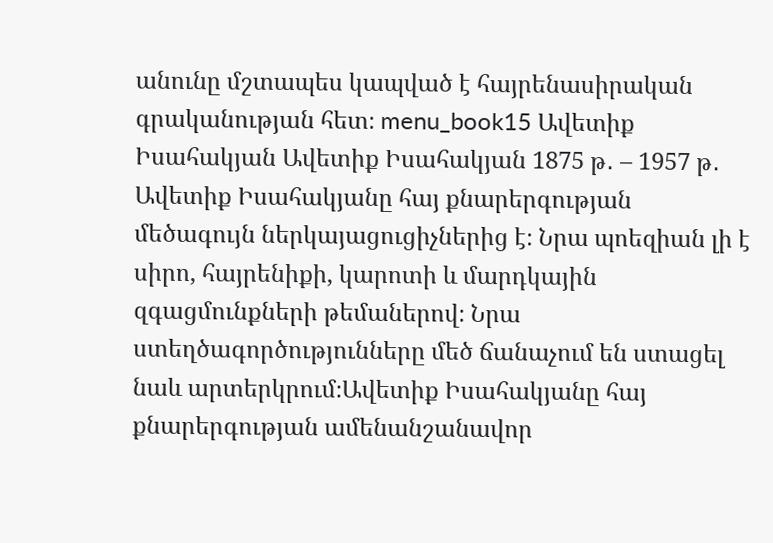անունը մշտապես կապված է հայրենասիրական գրականության հետ։ menu_book15 Ավետիք Իսահակյան Ավետիք Իսահակյան 1875 թ․ – 1957 թ․ Ավետիք Իսահակյանը հայ քնարերգության մեծագույն ներկայացուցիչներից է։ Նրա պոեզիան լի է սիրո, հայրենիքի, կարոտի և մարդկային զգացմունքների թեմաներով։ Նրա ստեղծագործությունները մեծ ճանաչում են ստացել նաև արտերկրում։Ավետիք Իսահակյանը հայ քնարերգության ամենանշանավոր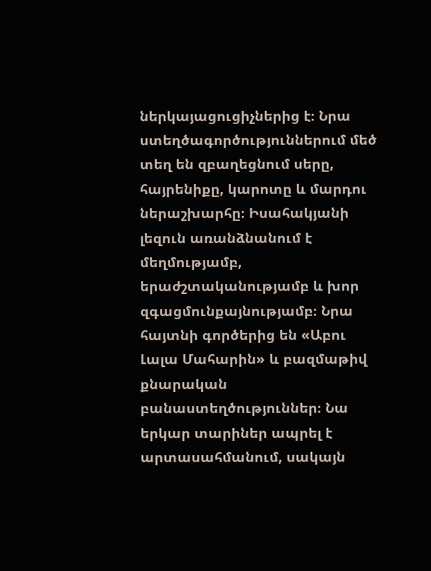ներկայացուցիչներից է։ Նրա ստեղծագործություններում մեծ տեղ են զբաղեցնում սերը, հայրենիքը, կարոտը և մարդու ներաշխարհը։ Իսահակյանի լեզուն առանձնանում է մեղմությամբ, երաժշտականությամբ և խոր զգացմունքայնությամբ։ Նրա հայտնի գործերից են «Աբու Լալա Մահարին» և բազմաթիվ քնարական բանաստեղծություններ։ Նա երկար տարիներ ապրել է արտասահմանում, սակայն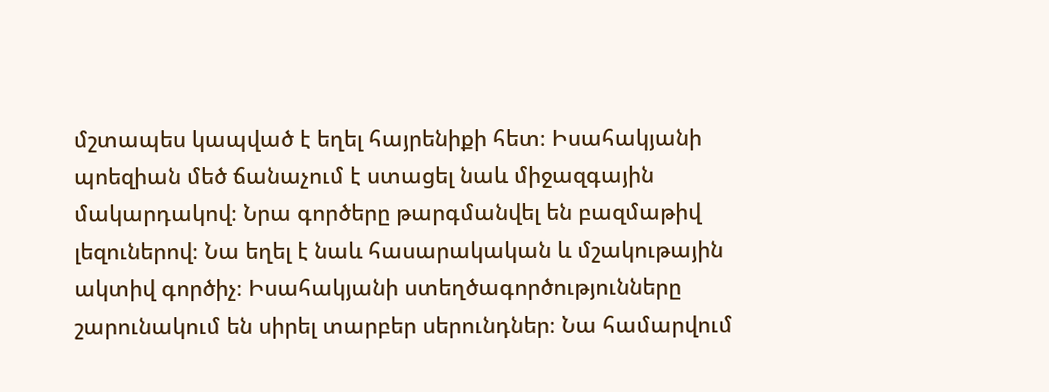մշտապես կապված է եղել հայրենիքի հետ։ Իսահակյանի պոեզիան մեծ ճանաչում է ստացել նաև միջազգային մակարդակով։ Նրա գործերը թարգմանվել են բազմաթիվ լեզուներով։ Նա եղել է նաև հասարակական և մշակութային ակտիվ գործիչ։ Իսահակյանի ստեղծագործությունները շարունակում են սիրել տարբեր սերունդներ։ Նա համարվում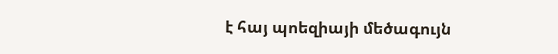է հայ պոեզիայի մեծագույն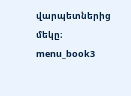վարպետներից մեկը։ menu_book3